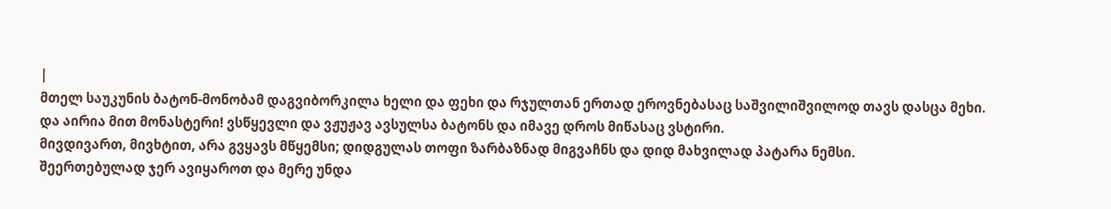|
მთელ საუკუნის ბატონ-მონობამ დაგვიბორკილა ხელი და ფეხი და რჯულთან ერთად ეროვნებასაც საშვილიშვილოდ თავს დასცა მეხი.
და აირია მით მონასტერი! ვსწყევლი და ვჟუჟავ ავსულსა ბატონს და იმავე დროს მიწასაც ვსტირი.
მივდივართ, მივხტით, არა გვყავს მწყემსი; დიდგულას თოფი ზარბაზნად მიგვაჩნს და დიდ მახვილად პატარა ნემსი.
შეერთებულად ჯერ ავიყაროთ და მერე უნდა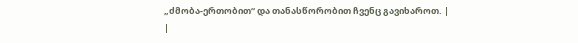„ძმობა-ერთობით“ და თანასწორობით ჩვენც გავიხაროთ. |
|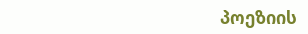პოეზიის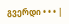გვერდი • • • |